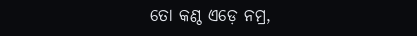ତୋ କଣ୍ଠ ଏଡ଼େ ନମ୍ର,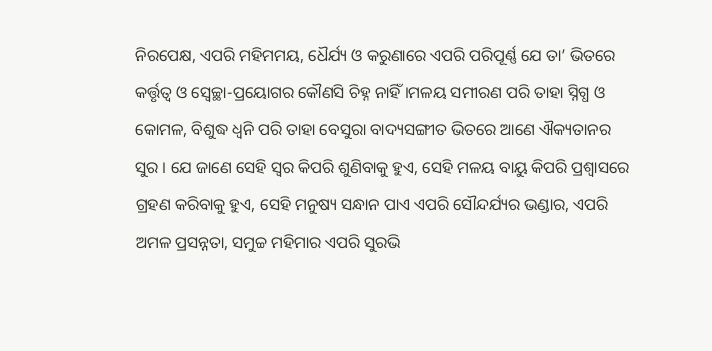ନିରପେକ୍ଷ, ଏପରି ମହିମମୟ, ଧୈର୍ଯ୍ୟ ଓ କରୁଣାରେ ଏପରି ପରିପୂର୍ଣ୍ଣ ଯେ ତା’ ଭିତରେ କର୍ତ୍ତୃତ୍ଵ ଓ ସ୍ଵେଚ୍ଛା-ପ୍ରୟୋଗର କୌଣସି ଚିହ୍ନ ନାହିଁ ।ମଳୟ ସମୀରଣ ପରି ତାହା ସ୍ନିଗ୍ଧ ଓ କୋମଳ, ବିଶୁଦ୍ଧ ଧ୍ୱନି ପରି ତାହା ବେସୁରା ବାଦ୍ୟସଙ୍ଗୀତ ଭିତରେ ଆଣେ ଐକ୍ୟତାନର ସୁର । ଯେ ଜାଣେ ସେହି ସ୍ଵର କିପରି ଶୁଣିବାକୁ ହୁଏ, ସେହି ମଳୟ ବାୟୁ କିପରି ପ୍ରଶ୍ୱାସରେ ଗ୍ରହଣ କରିବାକୁ ହୁଏ, ସେହି ମନୁଷ୍ୟ ସନ୍ଧାନ ପାଏ ଏପରି ସୌନ୍ଦର୍ଯ୍ୟର ଭଣ୍ଡାର, ଏପରି ଅମଳ ପ୍ରସନ୍ନତା, ସମୁଚ୍ଚ ମହିମାର ଏପରି ସୁରଭି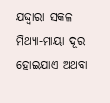ଯଦ୍ଦ୍ୱାରା ସକଳ ମିଥ୍ୟା-ମାୟା ଦୂର ହୋଇଯାଏ ଅଥବା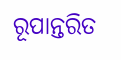ରୂପାନ୍ତରିତ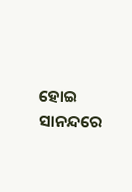ହୋଇ ସାନନ୍ଦରେ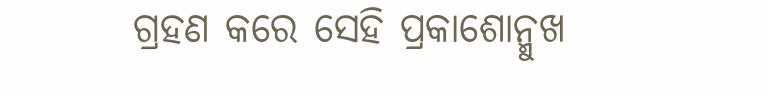ଗ୍ରହଣ କରେ ସେହି ପ୍ରକାଶୋନ୍ମୁଖ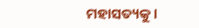ମହାସତ୍ୟକୁ ।